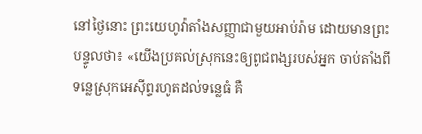នៅថ្ងៃនោះ ព្រះយេហូវ៉ាតាំងសញ្ញាជាមួយអាប់រ៉ាម ដោយមានព្រះបន្ទូលថា៖ «យើងប្រគល់ស្រុកនេះឲ្យពូជពង្សរបស់អ្នក ចាប់តាំងពីទន្លេស្រុកអេស៊ីព្ទរហូតដល់ទន្លេធំ គឺ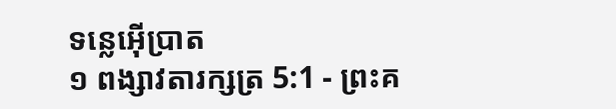ទន្លេអ៊ើប្រាត
១ ពង្សាវតារក្សត្រ 5:1 - ព្រះគ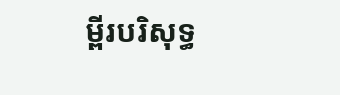ម្ពីរបរិសុទ្ធ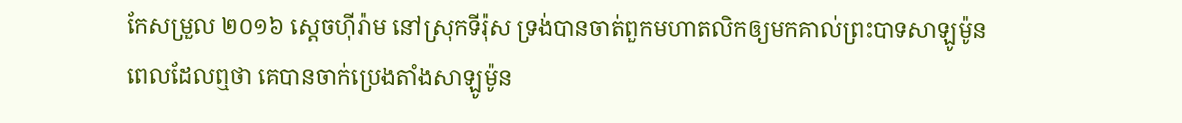កែសម្រួល ២០១៦ ស្តេចហ៊ីរ៉ាម នៅស្រុកទីរ៉ុស ទ្រង់បានចាត់ពួកមហាតលិកឲ្យមកគាល់ព្រះបាទសាឡូម៉ូន ពេលដែលឮថា គេបានចាក់ប្រេងតាំងសាឡូម៉ូន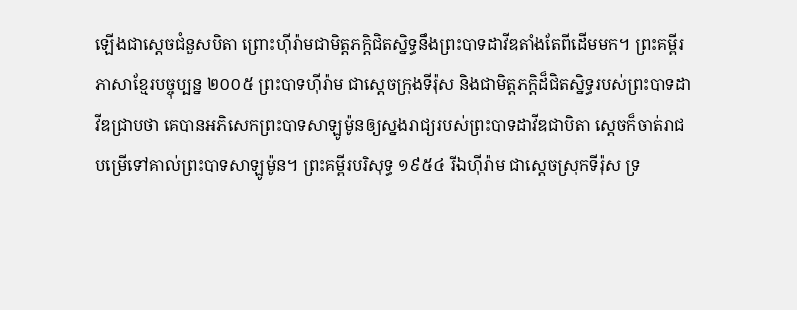ឡើងជាសេ្តចជំនួសបិតា ព្រោះហ៊ីរ៉ាមជាមិត្តភក្ដិជិតស្និទ្ធនឹងព្រះបាទដាវីឌតាំងតែពីដើមមក។ ព្រះគម្ពីរភាសាខ្មែរបច្ចុប្បន្ន ២០០៥ ព្រះបាទហ៊ីរ៉ាម ជាស្ដេចក្រុងទីរ៉ុស និងជាមិត្តភក្ដិដ៏ជិតស្និទ្ធរបស់ព្រះបាទដាវីឌជ្រាបថា គេបានអភិសេកព្រះបាទសាឡូម៉ូនឲ្យស្នងរាជ្យរបស់ព្រះបាទដាវីឌជាបិតា ស្ដេចក៏ចាត់រាជបម្រើទៅគាល់ព្រះបាទសាឡូម៉ូន។ ព្រះគម្ពីរបរិសុទ្ធ ១៩៥៤ រីឯហ៊ីរ៉ាម ជាស្តេចស្រុកទីរ៉ុស ទ្រ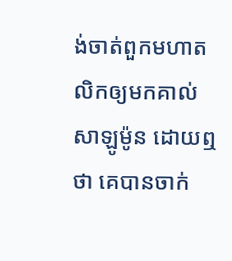ង់ចាត់ពួកមហាតលិកឲ្យមកគាល់សាឡូម៉ូន ដោយឮថា គេបានចាក់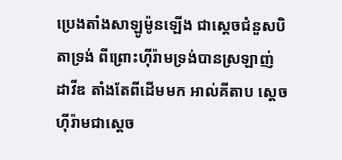ប្រេងតាំងសាឡូម៉ូនឡើង ជាស្ដេចជំនួសបិតាទ្រង់ ពីព្រោះហ៊ីរ៉ាមទ្រង់បានស្រឡាញ់ដាវីឌ តាំងតែពីដើមមក អាល់គីតាប ស្តេចហ៊ីរ៉ាមជាស្តេច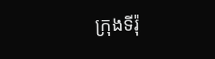ក្រុងទីរ៉ុ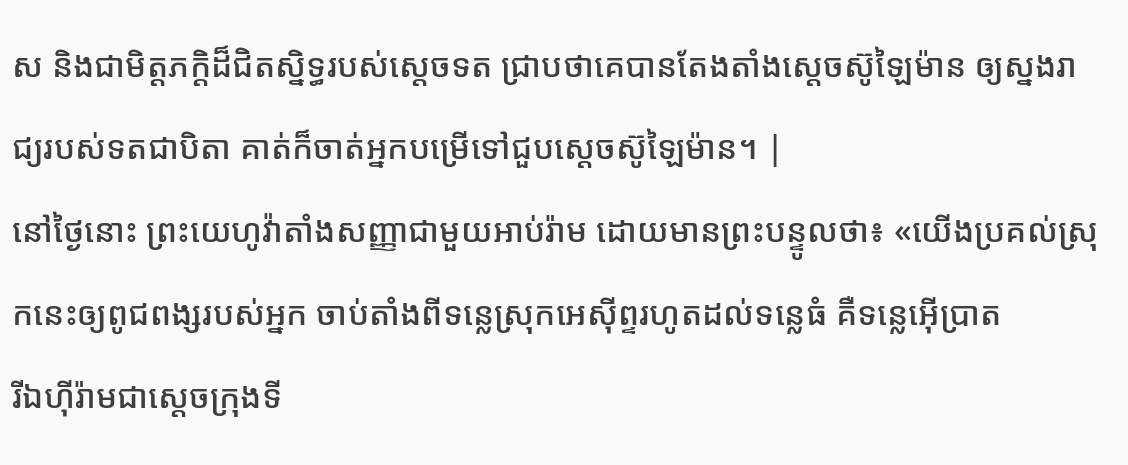ស និងជាមិត្តភក្តិដ៏ជិតស្និទ្ធរបស់ស្តេចទត ជ្រាបថាគេបានតែងតាំងស្តេចស៊ូឡៃម៉ាន ឲ្យស្នងរាជ្យរបស់ទតជាបិតា គាត់ក៏ចាត់អ្នកបម្រើទៅជួបស្តេចស៊ូឡៃម៉ាន។ |
នៅថ្ងៃនោះ ព្រះយេហូវ៉ាតាំងសញ្ញាជាមួយអាប់រ៉ាម ដោយមានព្រះបន្ទូលថា៖ «យើងប្រគល់ស្រុកនេះឲ្យពូជពង្សរបស់អ្នក ចាប់តាំងពីទន្លេស្រុកអេស៊ីព្ទរហូតដល់ទន្លេធំ គឺទន្លេអ៊ើប្រាត
រីឯហ៊ីរ៉ាមជាស្តេចក្រុងទី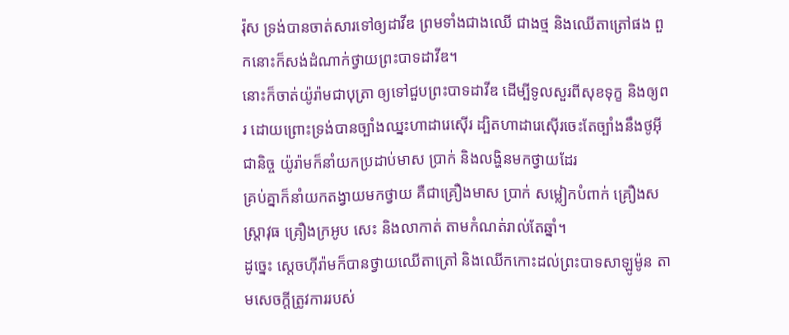រ៉ុស ទ្រង់បានចាត់សារទៅឲ្យដាវីឌ ព្រមទាំងជាងឈើ ជាងថ្ម និងឈើតាត្រៅផង ពួកនោះក៏សង់ដំណាក់ថ្វាយព្រះបាទដាវីឌ។
នោះក៏ចាត់យ៉ូរ៉ាមជាបុត្រា ឲ្យទៅជួបព្រះបាទដាវីឌ ដើម្បីទូលសួរពីសុខទុក្ខ និងឲ្យពរ ដោយព្រោះទ្រង់បានច្បាំងឈ្នះហាដារេស៊ើរ ដ្បិតហាដារេស៊ើរចេះតែច្បាំងនឹងថូអ៊ីជានិច្ច យ៉ូរ៉ាមក៏នាំយកប្រដាប់មាស ប្រាក់ និងលង្ហិនមកថ្វាយដែរ
គ្រប់គ្នាក៏នាំយកតង្វាយមកថ្វាយ គឺជាគ្រឿងមាស ប្រាក់ សម្លៀកបំពាក់ គ្រឿងសស្ត្រាវុធ គ្រឿងក្រអូប សេះ និងលាកាត់ តាមកំណត់រាល់តែឆ្នាំ។
ដូច្នេះ ស្ដេចហ៊ីរ៉ាមក៏បានថ្វាយឈើតាត្រៅ និងឈើកកោះដល់ព្រះបាទសាឡូម៉ូន តាមសេចក្ដីត្រូវការរបស់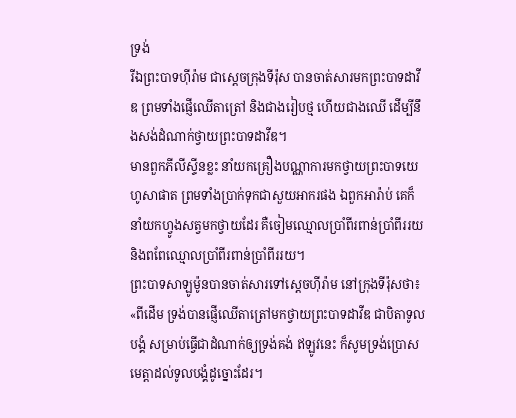ទ្រង់
រីឯព្រះបាទហ៊ីរ៉ាម ជាស្តេចក្រុងទីរ៉ុស បានចាត់សារមកព្រះបាទដាវីឌ ព្រមទាំងផ្ញើឈើតាត្រៅ និងជាងរៀបថ្ម ហើយជាងឈើ ដើម្បីនឹងសង់ដំណាក់ថ្វាយព្រះបាទដាវីឌ។
មានពួកភីលីស្ទីនខ្លះ នាំយកគ្រឿងបណ្ណាការមកថ្វាយព្រះបាទយេហូសាផាត ព្រមទាំងប្រាក់ទុកជាសួយអាករផង ឯពួកអារ៉ាប់ គេក៏នាំយកហ្វូងសត្វមកថ្វាយដែរ គឺចៀមឈ្មោលប្រាំពីរពាន់ប្រាំពីររយ និងពពែឈ្មោលប្រាំពីរពាន់ប្រាំពីររយ។
ព្រះបាទសាឡូម៉ូនបានចាត់សារទៅស្តេចហ៊ីរ៉ាម នៅក្រុងទីរ៉ុសថា៖ «ពីដើម ទ្រង់បានផ្ញើឈើតាត្រៅមកថ្វាយព្រះបាទដាវីឌ ជាបិតាទូលបង្គំ សម្រាប់ធ្វើជាដំណាក់ឲ្យទ្រង់គង់ ឥឡូវនេះ ក៏សូមទ្រង់ប្រោសមេត្តាដល់ទូលបង្គំដូច្នោះដែរ។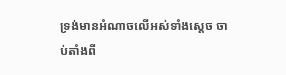ទ្រង់មានអំណាចលើអស់ទាំងស្តេច ចាប់តាំងពី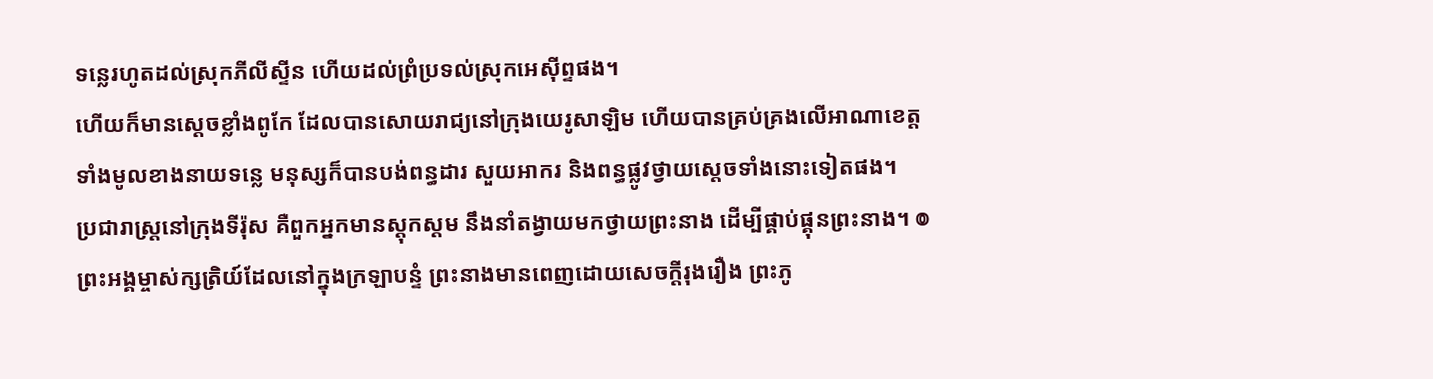ទន្លេរហូតដល់ស្រុកភីលីស្ទីន ហើយដល់ព្រំប្រទល់ស្រុកអេស៊ីព្ទផង។
ហើយក៏មានស្តេចខ្លាំងពូកែ ដែលបានសោយរាជ្យនៅក្រុងយេរូសាឡិម ហើយបានគ្រប់គ្រងលើអាណាខេត្តទាំងមូលខាងនាយទន្លេ មនុស្សក៏បានបង់ពន្ធដារ សួយអាករ និងពន្ធផ្លូវថ្វាយស្តេចទាំងនោះទៀតផង។
ប្រជារាស្ត្រនៅក្រុងទីរ៉ុស គឺពួកអ្នកមានស្ដុកស្ដម នឹងនាំតង្វាយមកថ្វាយព្រះនាង ដើម្បីផ្គាប់ផ្គុនព្រះនាង។ ៙ ព្រះអង្គម្ចាស់ក្សត្រិយ៍ដែលនៅក្នុងក្រឡាបន្ទំ ព្រះនាងមានពេញដោយសេចក្ដីរុងរឿង ព្រះភូ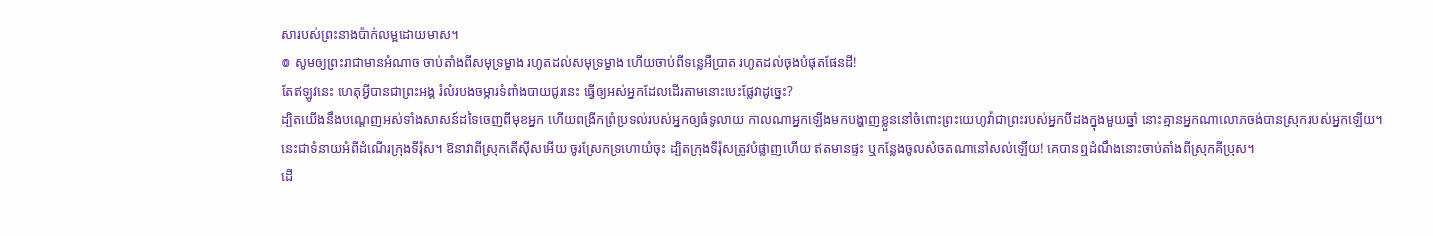សារបស់ព្រះនាងប៉ាក់លម្អដោយមាស។
៙ សូមឲ្យព្រះរាជាមានអំណាច ចាប់តាំងពីសមុទ្រម្ខាង រហូតដល់សមុទ្រម្ខាង ហើយចាប់ពីទន្លេអឺប្រាត រហូតដល់ចុងបំផុតផែនដី!
តែឥឡូវនេះ ហេតុអ្វីបានជាព្រះអង្គ រំលំរបងចម្ការទំពាំងបាយជូរនេះ ធ្វើឲ្យអស់អ្នកដែលដើរតាមនោះបេះផ្លែវាដូច្នេះ?
ដ្បិតយើងនឹងបណ្តេញអស់ទាំងសាសន៍ដទៃចេញពីមុខអ្នក ហើយពង្រីកព្រំប្រទល់របស់អ្នកឲ្យធំទូលាយ កាលណាអ្នកឡើងមកបង្ហាញខ្លួននៅចំពោះព្រះយេហូវ៉ាជាព្រះរបស់អ្នកបីដងក្នុងមួយឆ្នាំ នោះគ្មានអ្នកណាលោភចង់បានស្រុករបស់អ្នកឡើយ។
នេះជាទំនាយអំពីដំណើរក្រុងទីរ៉ុស។ ឱនាវាពីស្រុកតើស៊ីសអើយ ចូរស្រែកទ្រហោយំចុះ ដ្បិតក្រុងទីរ៉ុសត្រូវបំផ្លាញហើយ ឥតមានផ្ទះ ឬកន្លែងចូលសំចតណានៅសល់ឡើយ! គេបានឮដំណឹងនោះចាប់តាំងពីស្រុកគីប្រុស។
ដើ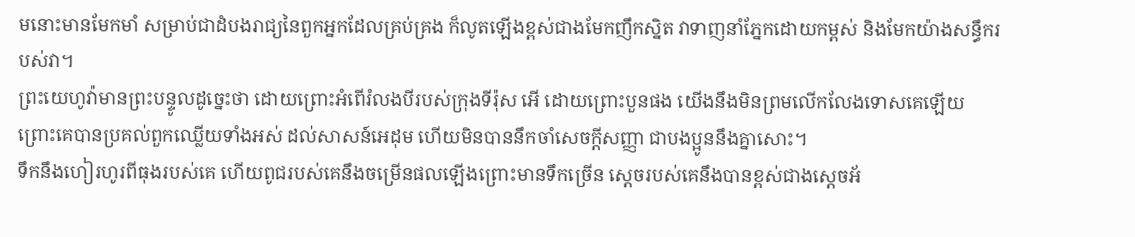មនោះមានមែកមាំ សម្រាប់ជាដំបងរាជ្យនៃពួកអ្នកដែលគ្រប់គ្រង ក៏លូតឡើងខ្ពស់ជាងមែកញឹកស្និត វាទាញនាំភ្នែកដោយកម្ពស់ និងមែកយ៉ាងសន្ធឹករបស់វា។
ព្រះយេហូវ៉ាមានព្រះបន្ទូលដូច្នេះថា ដោយព្រោះអំពើរំលងបីរបស់ក្រុងទីរ៉ុស អើ ដោយព្រោះបួនផង យើងនឹងមិនព្រមលើកលែងទោសគេឡើយ ព្រោះគេបានប្រគល់ពួកឈ្លើយទាំងអស់ ដល់សាសន៍អេដុម ហើយមិនបាននឹកចាំសេចក្ដីសញ្ញា ជាបងប្អូននឹងគ្នាសោះ។
ទឹកនឹងហៀរហូរពីធុងរបស់គេ ហើយពូជរបស់គេនឹងចម្រើនផលឡើងព្រោះមានទឹកច្រើន ស្តេចរបស់គេនឹងបានខ្ពស់ជាងស្តេចអ័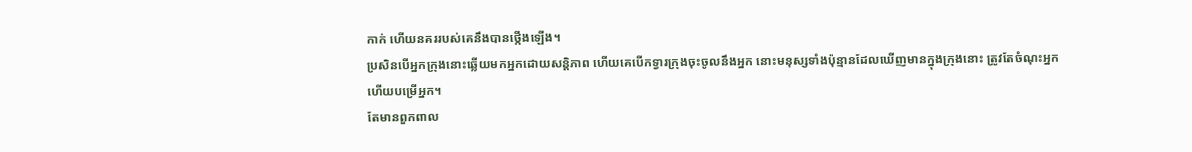កាក់ ហើយនគររបស់គេនឹងបានថ្កើងឡើង។
ប្រសិនបើអ្នកក្រុងនោះឆ្លើយមកអ្នកដោយសន្ដិភាព ហើយគេបើកទ្វារក្រុងចុះចូលនឹងអ្នក នោះមនុស្សទាំងប៉ុន្មានដែលឃើញមានក្នុងក្រុងនោះ ត្រូវតែចំណុះអ្នក ហើយបម្រើអ្នក។
តែមានពួកពាល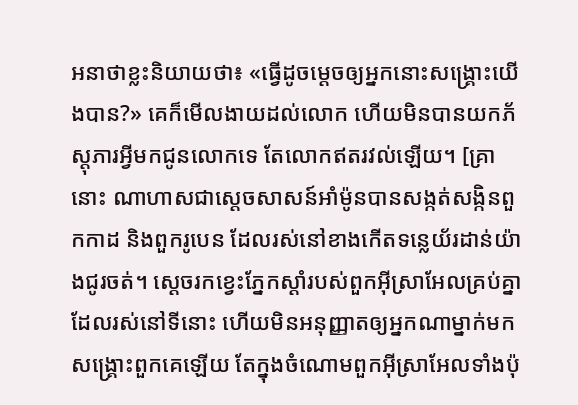អនាថាខ្លះនិយាយថា៖ «ធ្វើដូចម្តេចឲ្យអ្នកនោះសង្គ្រោះយើងបាន?» គេក៏មើលងាយដល់លោក ហើយមិនបានយកភ័ស្តុភារអ្វីមកជូនលោកទេ តែលោកឥតរវល់ឡើយ។ [គ្រានោះ ណាហាសជាស្ដេចសាសន៍អាំម៉ូនបានសង្កត់សង្កិនពួកកាដ និងពួករូបេន ដែលរស់នៅខាងកើតទន្លេយ័រដាន់យ៉ាងជូរចត់។ ស្ដេចរកខ្វេះភ្នែកស្ដាំរបស់ពួកអ៊ីស្រាអែលគ្រប់គ្នាដែលរស់នៅទីនោះ ហើយមិនអនុញ្ញាតឲ្យអ្នកណាម្នាក់មកសង្គ្រោះពួកគេឡើយ តែក្នុងចំណោមពួកអ៊ីស្រាអែលទាំងប៉ុ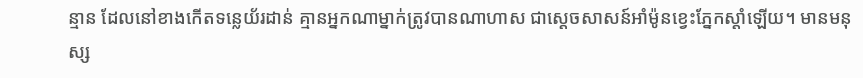ន្មាន ដែលនៅខាងកើតទន្លេយ័រដាន់ គ្មានអ្នកណាម្នាក់ត្រូវបានណាហាស ជាស្ដេចសាសន៍អាំម៉ូនខ្វេះភ្នែកស្ដាំឡើយ។ មានមនុស្ស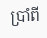ប្រាំពី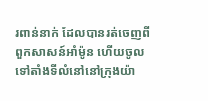រពាន់នាក់ ដែលបានរត់ចេញពីពួកសាសន៍អាំម៉ូន ហើយចូលទៅតាំងទីលំនៅនៅក្រុងយ៉ា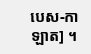បេស-កាឡាត] ។